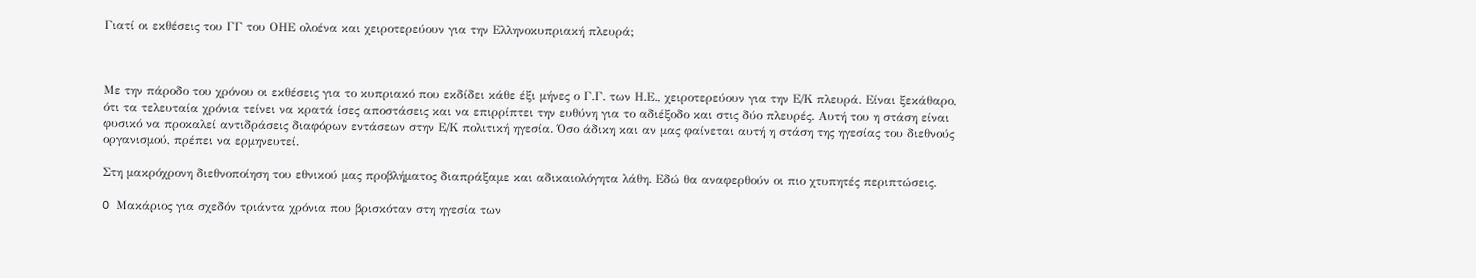Γιατί οι εκθέσεις του ΓΓ του ΟΗΕ ολοένα και χειροτερεύουν για την Ελληνοκυπριακή πλευρά;



Με την πάροδο του χρόνου οι εκθέσεις για το κυπριακό που εκδίδει κάθε έξι μήνες ο Γ.Γ. των Η.Ε., χειροτερεύουν για την Ε/Κ πλευρά. Είναι ξεκάθαρο, ότι τα τελευταία χρόνια τείνει να κρατά ίσες αποστάσεις και να επιρρίπτει την ευθύνη για το αδιέξοδο και στις δύο πλευρές. Αυτή του η στάση είναι φυσικό να προκαλεί αντιδράσεις διαφόρων εντάσεων στην Ε/Κ πολιτική ηγεσία. Όσο άδικη και αν μας φαίνεται αυτή η στάση της ηγεσίας του διεθνούς οργανισμού, πρέπει να ερμηνευτεί.

Στη μακρόχρονη διεθνοποίηση του εθνικού μας προβλήματος διαπράξαμε και αδικαιολόγητα λάθη. Εδώ θα αναφερθούν οι πιο χτυπητές περιπτώσεις.

O Μακάριος για σχεδόν τριάντα χρόνια που βρισκόταν στη ηγεσία των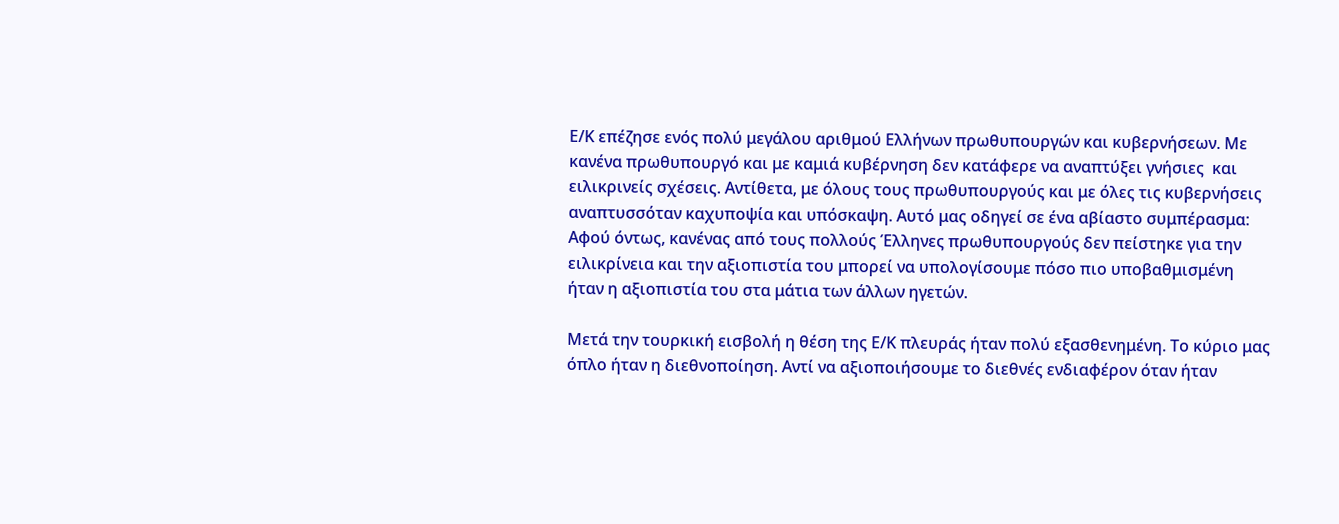Ε/Κ επέζησε ενός πολύ μεγάλου αριθμού Ελλήνων πρωθυπουργών και κυβερνήσεων. Με κανένα πρωθυπουργό και με καμιά κυβέρνηση δεν κατάφερε να αναπτύξει γνήσιες  και ειλικρινείς σχέσεις. Αντίθετα, με όλους τους πρωθυπουργούς και με όλες τις κυβερνήσεις αναπτυσσόταν καχυποψία και υπόσκαψη. Αυτό μας οδηγεί σε ένα αβίαστο συμπέρασμα: Αφού όντως, κανένας από τους πολλούς Έλληνες πρωθυπουργούς δεν πείστηκε για την ειλικρίνεια και την αξιοπιστία του μπορεί να υπολογίσουμε πόσο πιο υποβαθμισμένη ήταν η αξιοπιστία του στα μάτια των άλλων ηγετών.

Μετά την τουρκική εισβολή η θέση της Ε/Κ πλευράς ήταν πολύ εξασθενημένη. Το κύριο μας όπλο ήταν η διεθνοποίηση. Αντί να αξιοποιήσουμε το διεθνές ενδιαφέρον όταν ήταν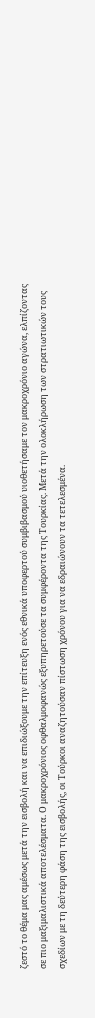ζεστό το θέμα μας αμέσως μετά την εισβολή και να επιδιώξουμε την επίτευξη ενός εθνικά υποφερτού συμβιβασμού υιοθετήσαμε τον μακροχρόνιο αγώνα, ελπίζοντας σε πιο μαξιμαλιστικά αποτελέσματα. Ο μακροχρόνιος οφθαλμοφανώς εξυπηρετούσε τα συμφέροντα της Τουρκίας. Μετά την ολοκλήρωση των στρατιωτικών τους σχεδίων με τη δεύτερη φάση της εισβολής, οι Τούρκοι αναζητούσαν πίστωση χρόνου για να εδραιώνουν τα τετελεσμένα.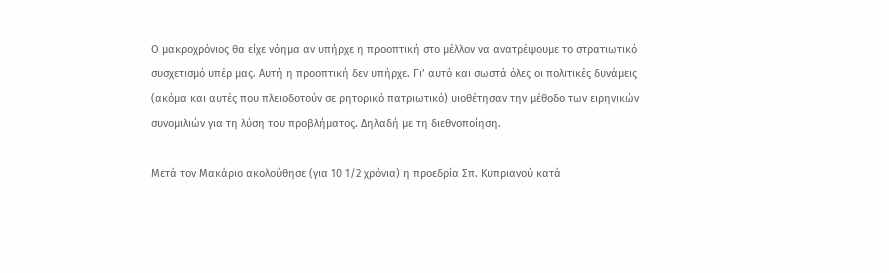Ο μακροχρόνιος θα είχε νόημα αν υπήρχε η προοπτική στο μέλλον να ανατρέψουμε το στρατιωτικό συσχετισμό υπέρ μας. Αυτή η προοπτική δεν υπήρχε. Γι’ αυτό και σωστά όλες οι πολιτικές δυνάμεις (ακόμα και αυτές που πλειοδοτούν σε ρητορικό πατριωτικό) υιοθέτησαν την μέθοδο των ειρηνικών συνομιλιών για τη λύση του προβλήματος. Δηλαδή με τη διεθνοποίηση.

Μετά τον Μακάριο ακολούθησε (για 10 1/2 χρόνια) η προεδρία Σπ. Κυπριανού κατά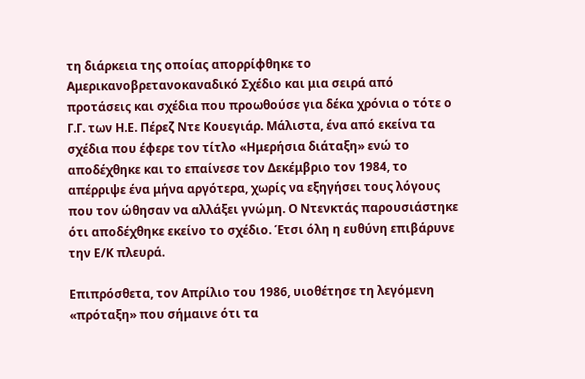τη διάρκεια της οποίας απορρίφθηκε το Αμερικανοβρετανοκαναδικό Σχέδιο και μια σειρά από προτάσεις και σχέδια που προωθούσε για δέκα χρόνια ο τότε ο  Γ.Γ. των Η.Ε. Πέρεζ Ντε Κουεγιάρ. Μάλιστα, ένα από εκείνα τα σχέδια που έφερε τον τίτλο «Ημερήσια διάταξη» ενώ το αποδέχθηκε και το επαίνεσε τον Δεκέμβριο τον 1984, το απέρριψε ένα μήνα αργότερα, χωρίς να εξηγήσει τους λόγους που τον ώθησαν να αλλάξει γνώμη. Ο Ντενκτάς παρουσιάστηκε ότι αποδέχθηκε εκείνο το σχέδιο. Έτσι όλη η ευθύνη επιβάρυνε την Ε/Κ πλευρά.

Επιπρόσθετα, τον Απρίλιο του 1986, υιοθέτησε τη λεγόμενη «πρόταξη» που σήμαινε ότι τα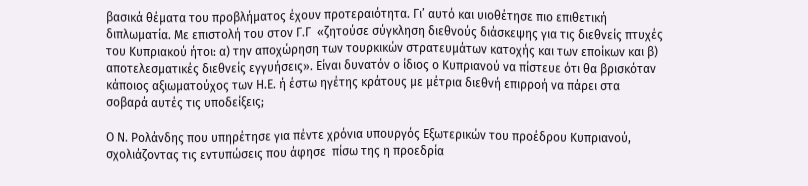βασικά θέματα του προβλήματος έχουν προτεραιότητα. Γι’ αυτό και υιοθέτησε πιο επιθετική διπλωματία. Με επιστολή του στον Γ.Γ  «ζητούσε σύγκληση διεθνούς διάσκεψης για τις διεθνείς πτυχές του Κυπριακού ήτοι: α) την αποχώρηση των τουρκικών στρατευμάτων κατοχής και των εποίκων και β) αποτελεσματικές διεθνείς εγγυήσεις». Είναι δυνατόν ο ίδιος ο Κυπριανού να πίστευε ότι θα βρισκόταν κάποιος αξιωματούχος των Η.Ε. ή έστω ηγέτης κράτους με μέτρια διεθνή επιρροή να πάρει στα σοβαρά αυτές τις υποδείξεις;

Ο Ν. Ρολάνδης που υπηρέτησε για πέντε χρόνια υπουργός Εξωτερικών του προέδρου Κυπριανού, σχολιάζοντας τις εντυπώσεις που άφησε  πίσω της η προεδρία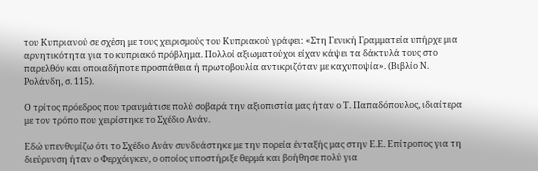του Κυπριανού σε σχέση με τους χειρισμούς του Κυπριακού γράφει: «Στη Γενική Γραμματεία υπήρχε μια αρνητικότητα για το κυπριακό πρόβλημα. Πολλοί αξιωματούχοι είχαν κάψει τα δάκτυλά τους στο παρελθόν και οποιαδήποτε προσπάθεια ή πρωτοβουλία αντικριζόταν με καχυποψία». (Βιβλίο Ν. Ρολάνδη, σ. 115).

Ο τρίτος πρόεδρος που τραυμάτισε πολύ σοβαρά την αξιοπιστία μας ήταν ο Τ. Παπαδόπουλος, ιδιαίτερα με τον τρόπο που χειρίστηκε το Σχέδιο Ανάν.

Εδώ υπενθυμίζω ότι το Σχέδιο Ανάν συνδυάστηκε με την πορεία ένταξής μας στην Ε.Ε. Επίτροπος για τη διεύρυνση ήταν ο Φερχόιγκεν, ο οποίος υποστήριξε θερμά και βοήθησε πολύ για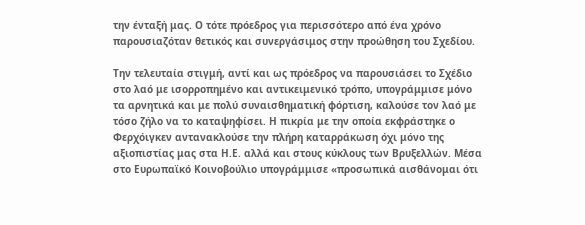την ένταξή μας. Ο τότε πρόεδρος για περισσότερο από ένα χρόνο παρουσιαζόταν θετικός και συνεργάσιμος στην προώθηση του Σχεδίου.

Την τελευταία στιγμή, αντί και ως πρόεδρος να παρουσιάσει το Σχέδιο στο λαό με ισορροπημένο και αντικειμενικό τρόπο, υπογράμμισε μόνο τα αρνητικά και με πολύ συναισθηματική φόρτιση, καλούσε τον λαό με τόσο ζήλο να το καταψηφίσει. Η πικρία με την οποία εκφράστηκε ο Φερχόιγκεν αντανακλούσε την πλήρη καταρράκωση όχι μόνο της αξιοπιστίας μας στα Η.Ε. αλλά και στους κύκλους των Βρυξελλών. Μέσα στο Ευρωπαϊκό Κοινοβούλιο υπογράμμισε «προσωπικά αισθάνομαι ότι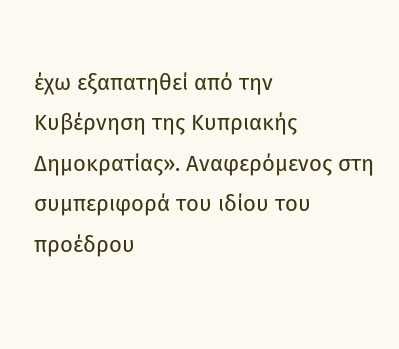έχω εξαπατηθεί από την Κυβέρνηση της Κυπριακής Δημοκρατίας». Αναφερόμενος στη συμπεριφορά του ιδίου του προέδρου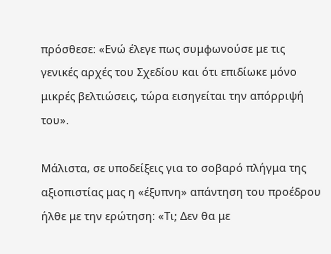πρόσθεσε: «Ενώ έλεγε πως συμφωνούσε με τις γενικές αρχές του Σχεδίου και ότι επιδίωκε μόνο μικρές βελτιώσεις, τώρα εισηγείται την απόρριψή του».

Μάλιστα, σε υποδείξεις για το σοβαρό πλήγμα της αξιοπιστίας μας η «έξυπνη» απάντηση του προέδρου ήλθε με την ερώτηση: «Τι; Δεν θα με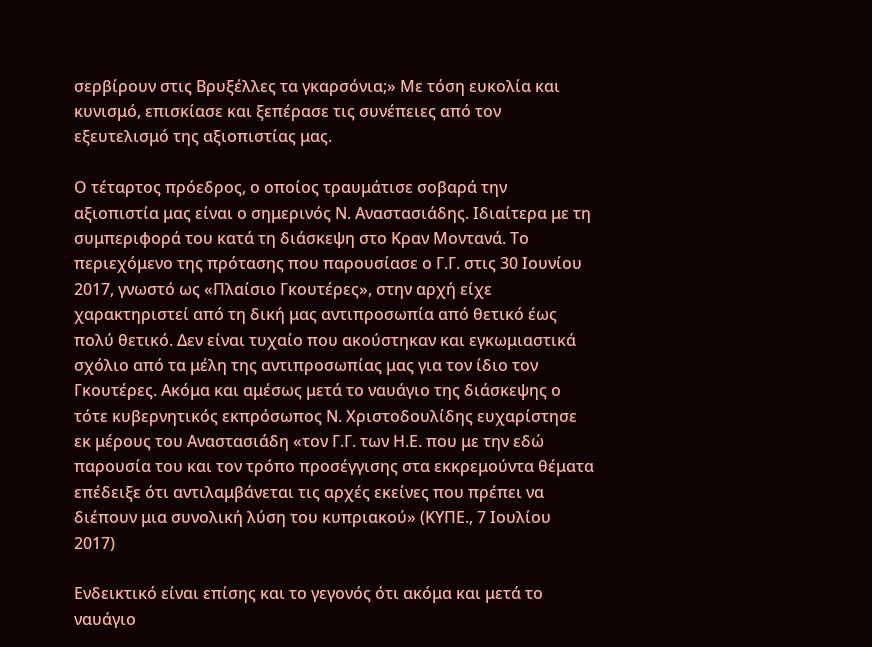σερβίρουν στις Βρυξέλλες τα γκαρσόνια;» Με τόση ευκολία και κυνισμό, επισκίασε και ξεπέρασε τις συνέπειες από τον εξευτελισμό της αξιοπιστίας μας.

Ο τέταρτος πρόεδρος, ο οποίος τραυμάτισε σοβαρά την αξιοπιστία μας είναι ο σημερινός Ν. Αναστασιάδης. Ιδιαίτερα με τη συμπεριφορά του κατά τη διάσκεψη στο Κραν Μοντανά. Το περιεχόμενο της πρότασης που παρουσίασε ο Γ.Γ. στις 30 Ιουνίου 2017, γνωστό ως «Πλαίσιο Γκουτέρες», στην αρχή είχε χαρακτηριστεί από τη δική μας αντιπροσωπία από θετικό έως πολύ θετικό. Δεν είναι τυχαίο που ακούστηκαν και εγκωμιαστικά σχόλιο από τα μέλη της αντιπροσωπίας μας για τον ίδιο τον Γκουτέρες. Ακόμα και αμέσως μετά το ναυάγιο της διάσκεψης ο τότε κυβερνητικός εκπρόσωπος Ν. Χριστοδουλίδης ευχαρίστησε εκ μέρους του Αναστασιάδη «τον Γ.Γ. των Η.Ε. που με την εδώ παρουσία του και τον τρόπο προσέγγισης στα εκκρεμούντα θέματα επέδειξε ότι αντιλαμβάνεται τις αρχές εκείνες που πρέπει να διέπουν μια συνολική λύση του κυπριακού» (ΚΥΠΕ., 7 Ιουλίου 2017)

Ενδεικτικό είναι επίσης και το γεγονός ότι ακόμα και μετά το ναυάγιο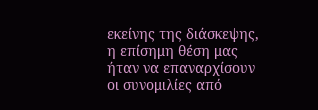εκείνης της διάσκεψης, η επίσημη θέση μας ήταν να επαναρχίσουν οι συνομιλίες από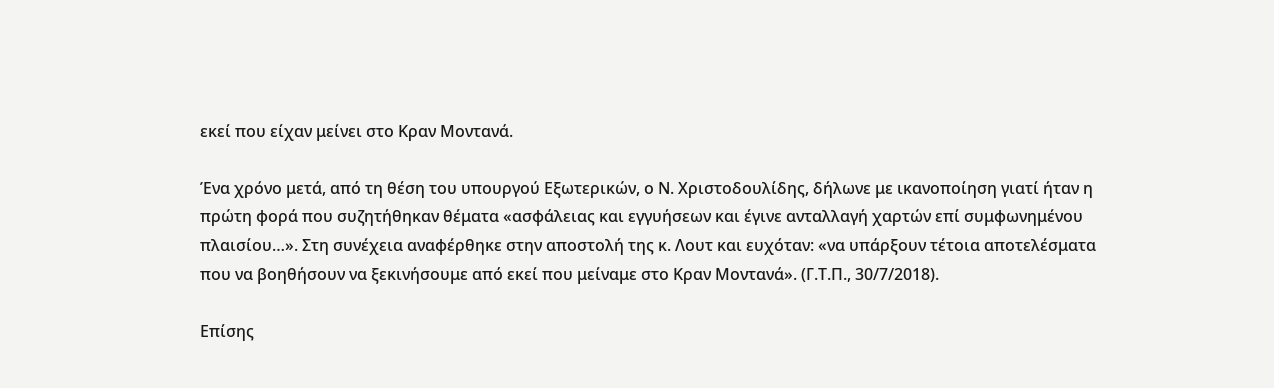εκεί που είχαν μείνει στο Κραν Μοντανά.

Ένα χρόνο μετά, από τη θέση του υπουργού Εξωτερικών, ο Ν. Χριστοδουλίδης, δήλωνε με ικανοποίηση γιατί ήταν η πρώτη φορά που συζητήθηκαν θέματα «ασφάλειας και εγγυήσεων και έγινε ανταλλαγή χαρτών επί συμφωνημένου πλαισίου…». Στη συνέχεια αναφέρθηκε στην αποστολή της κ. Λουτ και ευχόταν: «να υπάρξουν τέτοια αποτελέσματα που να βοηθήσουν να ξεκινήσουμε από εκεί που μείναμε στο Κραν Μοντανά». (Γ.Τ.Π., 30/7/2018).

Επίσης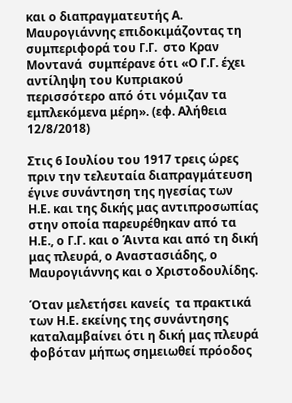και ο διαπραγματευτής Α. Μαυρογιάννης επιδοκιμάζοντας τη συμπεριφορά του Γ.Γ.  στο Κραν Μοντανά  συμπέρανε ότι «Ο Γ.Γ. έχει αντίληψη του Κυπριακού περισσότερο από ότι νόμιζαν τα εμπλεκόμενα μέρη». (εφ. Αλήθεια 12/8/2018)

Στις 6 Ιουλίου του 1917 τρεις ώρες πριν την τελευταία διαπραγμάτευση έγινε συνάντηση της ηγεσίας των             Η.Ε. και της δικής μας αντιπροσωπίας στην οποία παρευρέθηκαν από τα Η.Ε., ο Γ.Γ. και ο Άιντα και από τη δική μας πλευρά, ο Αναστασιάδης, ο Μαυρογιάννης και ο Χριστοδουλίδης.

Όταν μελετήσει κανείς  τα πρακτικά των Η.Ε. εκείνης της συνάντησης καταλαμβαίνει ότι η δική μας πλευρά φοβόταν μήπως σημειωθεί πρόοδος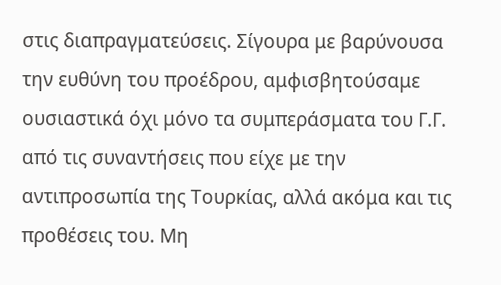στις διαπραγματεύσεις. Σίγουρα με βαρύνουσα την ευθύνη του προέδρου, αμφισβητούσαμε ουσιαστικά όχι μόνο τα συμπεράσματα του Γ.Γ. από τις συναντήσεις που είχε με την αντιπροσωπία της Τουρκίας, αλλά ακόμα και τις προθέσεις του. Μη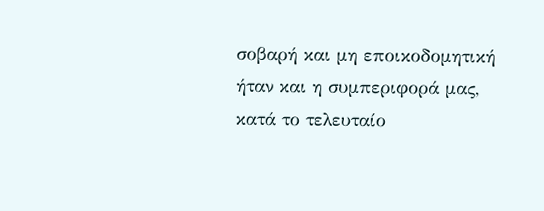σοβαρή και μη εποικοδομητική ήταν και η συμπεριφορά μας, κατά το τελευταίο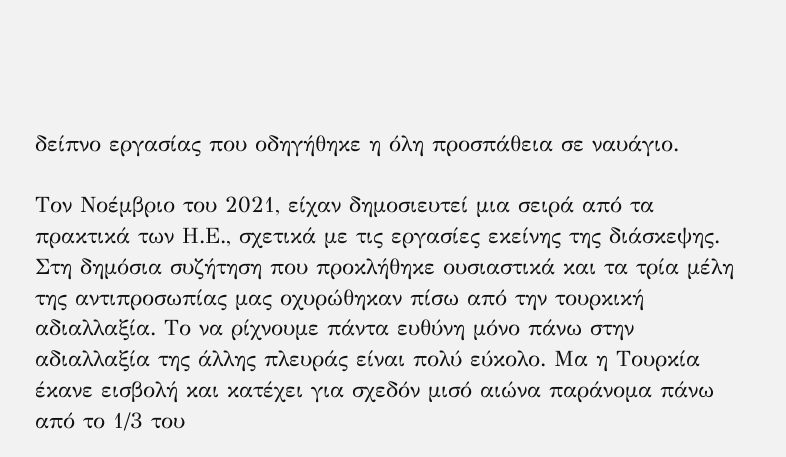δείπνο εργασίας που οδηγήθηκε η όλη προσπάθεια σε ναυάγιο.

Τον Νοέμβριο του 2021, είχαν δημοσιευτεί μια σειρά από τα πρακτικά των Η.Ε., σχετικά με τις εργασίες εκείνης της διάσκεψης. Στη δημόσια συζήτηση που προκλήθηκε ουσιαστικά και τα τρία μέλη της αντιπροσωπίας μας οχυρώθηκαν πίσω από την τουρκική αδιαλλαξία. Το να ρίχνουμε πάντα ευθύνη μόνο πάνω στην αδιαλλαξία της άλλης πλευράς είναι πολύ εύκολο. Μα η Τουρκία έκανε εισβολή και κατέχει για σχεδόν μισό αιώνα παράνομα πάνω από το 1/3 του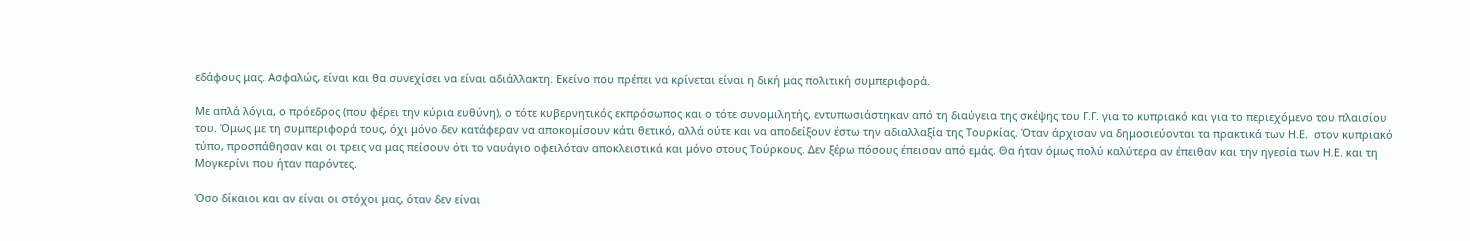εδάφους μας. Ασφαλώς, είναι και θα συνεχίσει να είναι αδιάλλακτη. Εκείνο που πρέπει να κρίνεται είναι η δική μας πολιτική συμπεριφορά.

Με απλά λόγια, ο πρόεδρος (που φέρει την κύρια ευθύνη), ο τότε κυβερνητικός εκπρόσωπος και ο τότε συνομιλητής, εντυπωσιάστηκαν από τη διαύγεια της σκέψης του Γ.Γ. για το κυπριακό και για το περιεχόμενο του πλαισίου του. Όμως με τη συμπεριφορά τους, όχι μόνο δεν κατάφεραν να αποκομίσουν κάτι θετικό, αλλά ούτε και να αποδείξουν έστω την αδιαλλαξία της Τουρκίας. Όταν άρχισαν να δημοσιεύονται τα πρακτικά των Η.Ε.  στον κυπριακό τύπο, προσπάθησαν και οι τρεις να μας πείσουν ότι το ναυάγιο οφειλόταν αποκλειστικά και μόνο στους Τούρκους. Δεν ξέρω πόσους έπεισαν από εμάς. Θα ήταν όμως πολύ καλύτερα αν έπειθαν και την ηγεσία των Η.Ε. και τη Μογκερίνι που ήταν παρόντες.

Όσο δίκαιοι και αν είναι οι στόχοι μας, όταν δεν είναι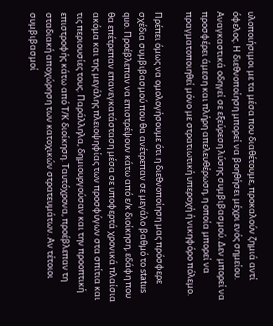υλοποιήσιμοι με τα μέσα που διαθέτουμε, προκαλούν ζημιά αντί όφελος. Η διεθνοποίηση μπορεί να βοηθήσει μέχρι ενός σημείου. Αναγκαστικά οδηγεί σε εξεύρεση λύσης συμβιβασμού. Δεν μπορεί να προσφέρει άμεση και πλήρη απελευθέρωση, η οποία μπορεί να πραγματοποιηθεί μόνο με στρατιωτική υπεροχή ή νικηφόρο πόλεμο.

Πρέπει όμως να ομολογήσουμε ότι η διεθνοποίηση μας πρόσφερε σχέδια συμβιβασμού που θα ανέτρεπαν σε μεγάλο βαθμό το status quo. Προέβλεπαν να επιστρέψουν κάτω από ε/κ διοίκηση, εδάφη που θα επέτρεπαν επανεγκατάσταση μέσα σε υποφερτά χρονικά πλαίσια ακόμα και της μεγάλης πλειοψηφίας των προσφύγων στα σπίτια και τις περιουσίες τους. Παράλληλα, δημιουργούσαν και την προοπτική επιστροφής κάτω από Τ/Κ διοίκηση. Ταυτόχρονα, προέβλεπαν τη σταδιακή αποχώρηση των κατοχικών στρατευμάτων. Αν τέτοιοι συμβιβασμοί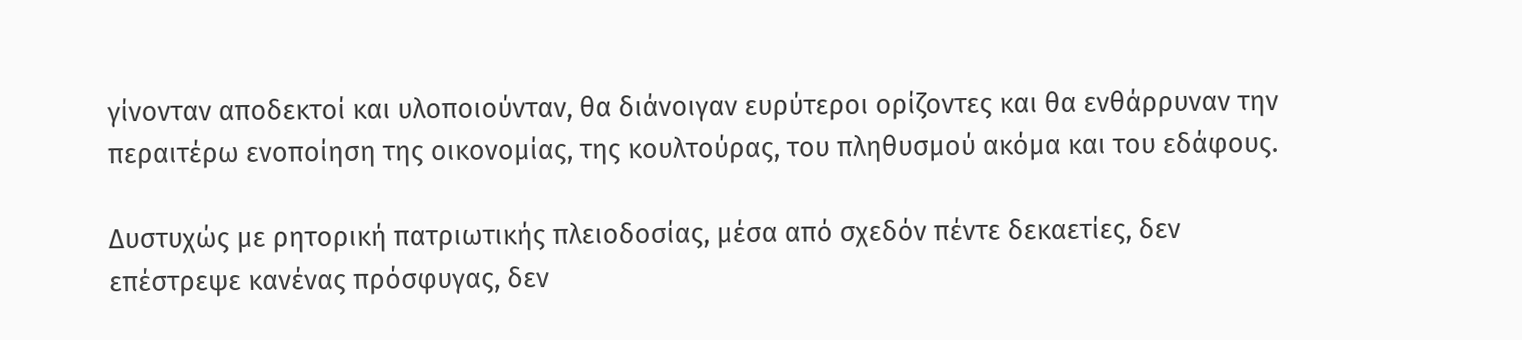γίνονταν αποδεκτοί και υλοποιούνταν, θα διάνοιγαν ευρύτεροι ορίζοντες και θα ενθάρρυναν την περαιτέρω ενοποίηση της οικονομίας, της κουλτούρας, του πληθυσμού ακόμα και του εδάφους.

Δυστυχώς με ρητορική πατριωτικής πλειοδοσίας, μέσα από σχεδόν πέντε δεκαετίες, δεν επέστρεψε κανένας πρόσφυγας, δεν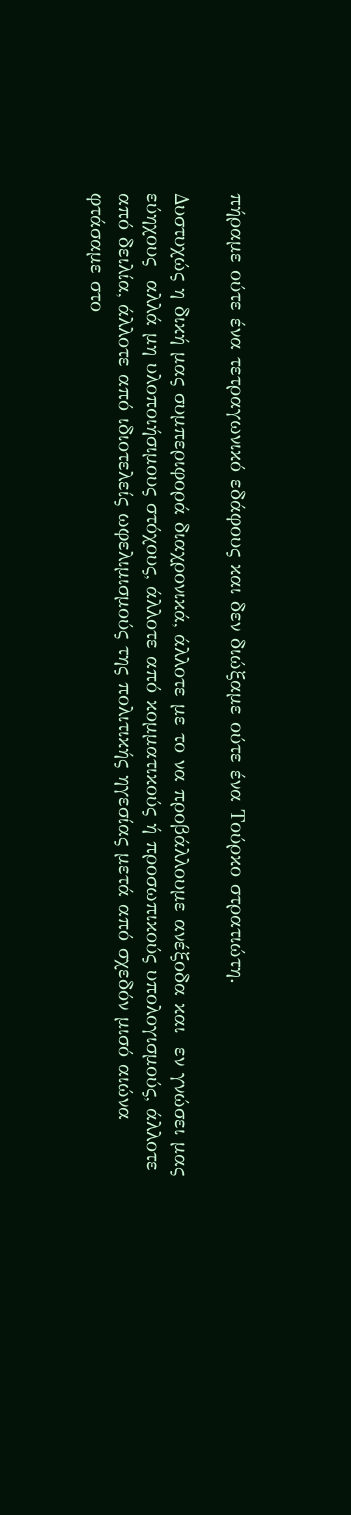πήραμε ούτε ένα τετραγωνικό εδάφους και δεν διώξαμε ούτε ένα Τούρκο στρατιώτη.

Δυστυχώς η δική μας συμπεριφορά διαχρονικά, άλλοτε με το να προβάλλουμε ανέξοδα και  εν γνώσει μας εύηχους  αλλά μη υλοποιήσιμους στόχους, άλλοτε από κομματικούς ή προσωπικούς υπολογισμούς, άλλοτε από δειλία, άλλοτε από ιδιοτελείς ωφελιμισμούς της πολιτικής ηγεσίας μετά από σχεδόν μισό αιώνα φτάσαμε στο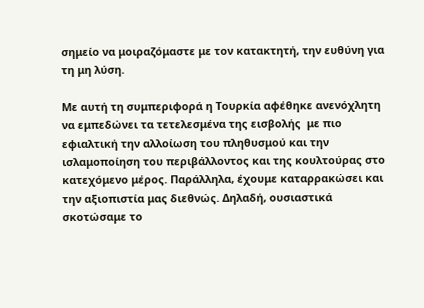σημείο να μοιραζόμαστε με τον κατακτητή, την ευθύνη για τη μη λύση.

Με αυτή τη συμπεριφορά η Τουρκία αφέθηκε ανενόχλητη να εμπεδώνει τα τετελεσμένα της εισβολής  με πιο εφιαλτική την αλλοίωση του πληθυσμού και την ισλαμοποίηση του περιβάλλοντος και της κουλτούρας στο κατεχόμενο μέρος. Παράλληλα, έχουμε καταρρακώσει και την αξιοπιστία μας διεθνώς. Δηλαδή, ουσιαστικά σκοτώσαμε το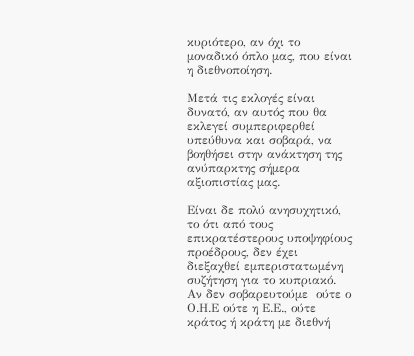κυριότερο, αν όχι το μοναδικό όπλο μας, που είναι η διεθνοποίηση.

Μετά τις εκλογές είναι δυνατό, αν αυτός που θα εκλεγεί συμπεριφερθεί υπεύθυνα και σοβαρά, να βοηθήσει στην ανάκτηση της ανύπαρκτης σήμερα αξιοπιστίας μας.

Είναι δε πολύ ανησυχητικό, το ότι από τους επικρατέστερους υποψηφίους προέδρους, δεν έχει διεξαχθεί εμπεριστατωμένη συζήτηση για το κυπριακό. Αν δεν σοβαρευτούμε  ούτε ο Ο.Η.Ε ούτε η Ε.Ε., ούτε κράτος ή κράτη με διεθνή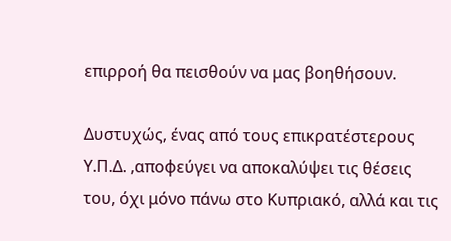επιρροή θα πεισθούν να μας βοηθήσουν.

Δυστυχώς, ένας από τους επικρατέστερους Υ.Π.Δ. ,αποφεύγει να αποκαλύψει τις θέσεις του, όχι μόνο πάνω στο Κυπριακό, αλλά και τις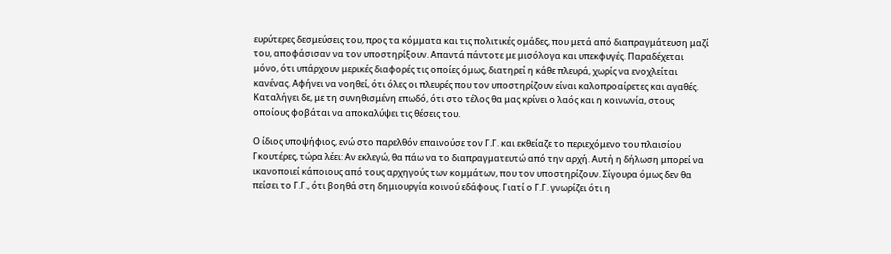ευρύτερες δεσμεύσεις του, προς τα κόμματα και τις πολιτικές ομάδες, που μετά από διαπραγμάτευση μαζί του, αποφάσισαν να τον υποστηρίξουν. Απαντά πάντοτε με μισόλογα και υπεκφυγές. Παραδέχεται μόνο, ότι υπάρχουν μερικές διαφορές τις οποίες όμως, διατηρεί η κάθε πλευρά, χωρίς να ενοχλείται κανένας. Αφήνει να νοηθεί, ότι όλες οι πλευρές που τον υποστηρίζουν είναι καλοπροαίρετες και αγαθές. Καταλήγει δε, με τη συνηθισμένη επωδό, ότι στο τέλος θα μας κρίνει ο λαός και η κοινωνία, στους οποίους φοβάται να αποκαλύψει τις θέσεις του.

Ο ίδιος υποψήφιος, ενώ στο παρελθόν επαινούσε τον Γ.Γ. και εκθείαζε το περιεχόμενο του πλαισίου Γκουτέρες, τώρα λέει: Αν εκλεγώ, θα πάω να το διαπραγματευτώ από την αρχή. Αυτή η δήλωση μπορεί να ικανοποιεί κάποιους από τους αρχηγούς των κομμάτων, που τον υποστηρίζουν. Σίγουρα όμως δεν θα πείσει το Γ.Γ., ότι βοηθά στη δημιουργία κοινού εδάφους. Γιατί ο Γ.Γ. γνωρίζει ότι η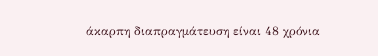άκαρπη διαπραγμάτευση είναι 48 χρόνια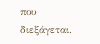που διεξάγεται.